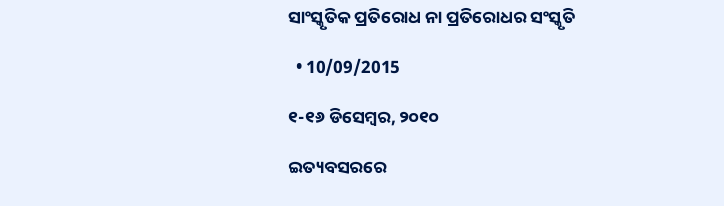ସାଂସ୍କୃତିକ ପ୍ରତିରୋଧ ନା ପ୍ରତିରୋଧର ସଂସ୍କୃତି

  • 10/09/2015

୧-୧୬ ଡିସେମ୍ବର, ୨୦୧୦

ଇତ୍ୟବସରରେ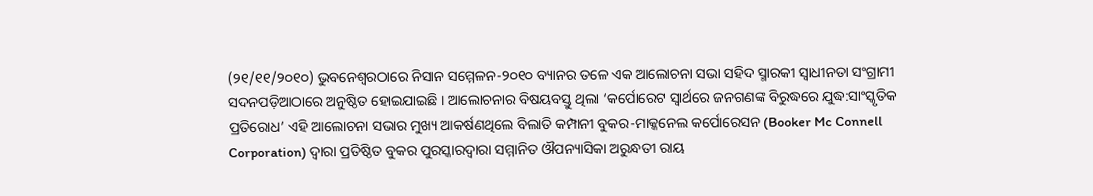(୨୧/୧୧/୨୦୧୦) ଭୁବନେଶ୍ୱରଠାରେ ନିସାନ ସମ୍ମେଳନ-୨୦୧୦ ବ୍ୟାନର ତଳେ ଏକ ଆଲୋଚନା ସଭା ସହିଦ ସ୍ମାରକୀ ସ୍ୱାଧୀନତା ସଂଗ୍ରାମୀ ସଦନପଡ଼ିଆଠାରେ ଅନୁଷ୍ଠିତ ହୋଇଯାଇଛି । ଆଲୋଚନାର ବିଷୟବସ୍ତୁ ଥିଲା ‘କର୍ପୋରେଟ ସ୍ୱାର୍ଥରେ ଜନଗଣଙ୍କ ବିରୁଦ୍ଧରେ ଯୁଦ୍ଧ:ସାଂସ୍କୃତିକ ପ୍ରତିରୋଧ’ ଏହି ଆଲୋଚନା ସଭାର ମୁଖ୍ୟ ଆକର୍ଷଣଥିଲେ ବିଲାତି କମ୍ପାନୀ ବୁକର-ମାକ୍କନେଲ କର୍ପୋରେସନ (Booker Mc Connell Corporation) ଦ୍ୱାରା ପ୍ରତିଷ୍ଠିତ ବୁକର ପୁରସ୍କାରଦ୍ୱାରା ସମ୍ମାନିତ ଔପନ୍ୟାସିକା ଅରୁନ୍ଧତୀ ରାୟ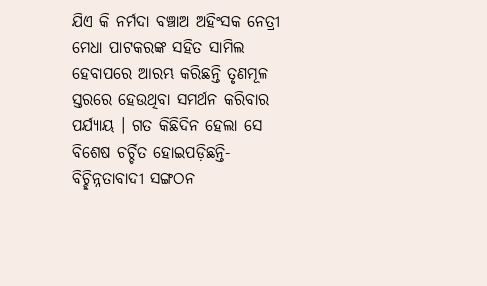ଯିଏ କି ନର୍ମଦା ବଞ୍ଚାଅ ଅହିଂସକ ନେତ୍ରୀ ମେଧା ପାଟକରଙ୍କ ସହିତ ସାମିଲ ହେବାପରେ ଆରମ୍ଭ କରିଛନ୍ତି ତୃଣମୂଳ ସ୍ତରରେ ହେଉଥିବା ସମର୍ଥନ କରିବାର ପର୍ଯ୍ୟାୟ । ଗତ କିଛିଦିନ ହେଲା ସେ ବିଶେଷ ଚର୍ଚ୍ଚିତ ହୋଇପଡ଼ିଛନ୍ତି-ବିଚ୍ଛିନ୍ନତାବାଦୀ ସଙ୍ଗଠନ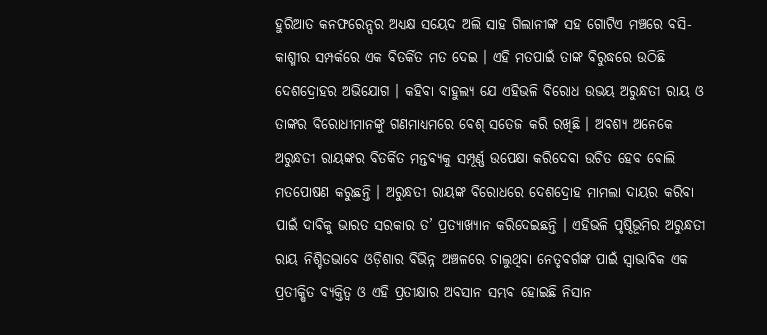ହୁରିଆତ କନଫରେନ୍ସର ଅଧ୍ୟକ୍ଷ ସୟେଦ ଅଲି ସାହ ଗିଲାନୀଙ୍କ ସହ ଗୋଟିଏ ମଞ୍ଚରେ ବସି-କାଶ୍ମୀର ସମ୍ପର୍କରେ ଏକ ବିତର୍କିତ ମତ ଦେଇ । ଏହି ମତପାଇଁ ତାଙ୍କ ବିରୁଦ୍ଧରେ ଉଠିଛି ଦେଶଦ୍ରୋହର ଅଭିଯୋଗ । କହିବା ବାହୁଲ୍ୟ ଯେ ଏହିଭଳି ବିରୋଧ ଉଭୟ ଅରୁନ୍ଧତୀ ରାୟ ଓ ତାଙ୍କର ବିରୋଧୀମାନଙ୍କୁ ଗଣମାଧ୍ୟମରେ ବେଶ୍ ସତେଜ କରି ରଖିଛି । ଅବଶ୍ୟ ଅନେକେ ଅରୁନ୍ଧତୀ ରାୟଙ୍କର ବିତର୍କିତ ମନ୍ତବ୍ୟକୁ ସମ୍ପୂର୍ଣ୍ଣ ଉପେକ୍ଷା କରିଦେବା ଉଚିତ ହେବ ବୋଲି ମତପୋଷଣ କରୁଛନ୍ତି । ଅରୁନ୍ଧତୀ ରାୟଙ୍କ ବିରୋଧରେ ଦେଶଦ୍ରୋହ ମାମଲା ଦାୟର କରିବା ପାଇଁ ଦାବିକୁ ଭାରତ ସରକାର ତ’ ପ୍ରତ୍ୟାଖ୍ୟାନ କରିଦେଇଛନ୍ତି । ଏହିଭଳି ପୃଷ୍ଠିଭୂମିର ଅରୁନ୍ଧତୀ ରାୟ ନିଶ୍ଚିତଭାବେ ଓଡ଼ିଶାର ବିଭିନ୍ନ ଅଞ୍ଚଳରେ ଚାଲୁଥିବା ନେତୃବର୍ଗଙ୍କ ପାଇଁ ସ୍ୱାଭାବିକ ଏକ ପ୍ରତୀକ୍ଷିତ ବ୍ୟକ୍ତିତ୍ୱ ଓ ଏହି ପ୍ରତୀକ୍ଷାର ଅବସାନ ସମ୍ଭବ ହୋଇଛି ନିସାନ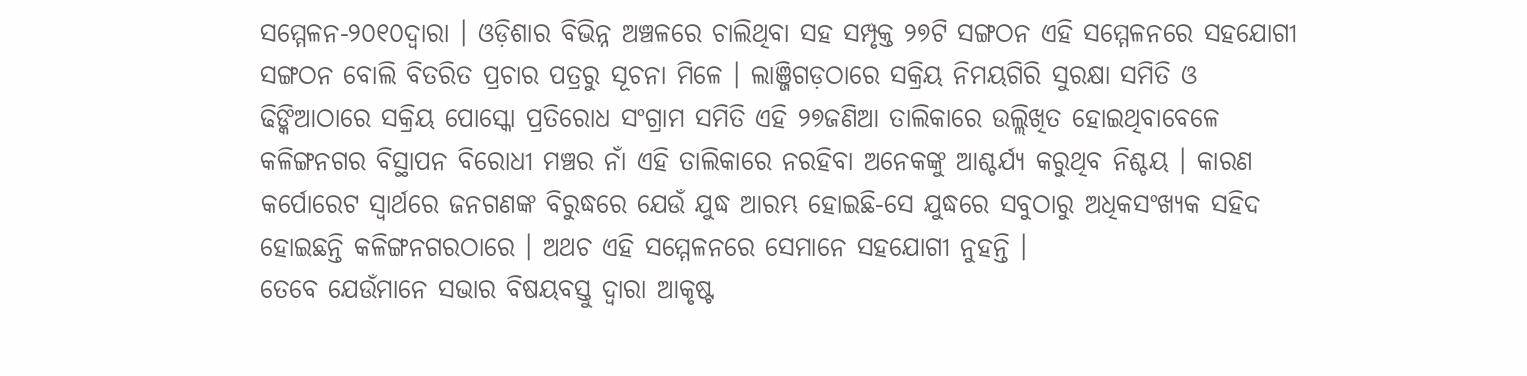ସମ୍ମେଳନ-୨୦୧୦ଦ୍ୱାରା । ଓଡ଼ିଶାର ବିଭିନ୍ନ ଅଞ୍ଚଳରେ ଚାଲିଥିବା ସହ ସମ୍ପୃକ୍ତ ୨୭ଟି ସଙ୍ଗଠନ ଏହି ସମ୍ମେଳନରେ ସହଯୋଗୀ ସଙ୍ଗଠନ ବୋଲି ବିତରିତ ପ୍ରଚାର ପତ୍ରରୁ ସୂଚନା ମିଳେ । ଲାଞ୍ଜିଗଡ଼ଠାରେ ସକ୍ରିୟ ନିମୟଗିରି ସୁରକ୍ଷା ସମିତି ଓ ଢିଙ୍କିଆଠାରେ ସକ୍ରିୟ ପୋସ୍କୋ ପ୍ରତିରୋଧ ସଂଗ୍ରାମ ସମିତି ଏହି ୨୭ଜଣିଆ ତାଲିକାରେ ଉଲ୍ଲିଖିତ ହୋଇଥିବାବେଳେ କଳିଙ୍ଗନଗର ବିସ୍ଥାପନ ବିରୋଧୀ ମଞ୍ଚର ନାଁ ଏହି ତାଲିକାରେ ନରହିବା ଅନେକଙ୍କୁ ଆଶ୍ଚର୍ଯ୍ୟ କରୁଥିବ ନିଶ୍ଚୟ । କାରଣ କର୍ପୋରେଟ ସ୍ୱାର୍ଥରେ ଜନଗଣଙ୍କ ବିରୁଦ୍ଧରେ ଯେଉଁ ଯୁଦ୍ଧ ଆରମ୍ଭ ହୋଇଛି-ସେ ଯୁଦ୍ଧରେ ସବୁଠାରୁ ଅଧିକସଂଖ୍ୟକ ସହିଦ ହୋଇଛନ୍ତି କଳିଙ୍ଗନଗରଠାରେ । ଅଥଚ ଏହି ସମ୍ମେଳନରେ ସେମାନେ ସହଯୋଗୀ ନୁହନ୍ତି ।
ତେବେ ଯେଉଁମାନେ ସଭାର ବିଷୟବସ୍ତୁ ଦ୍ୱାରା ଆକୃଷ୍ଟ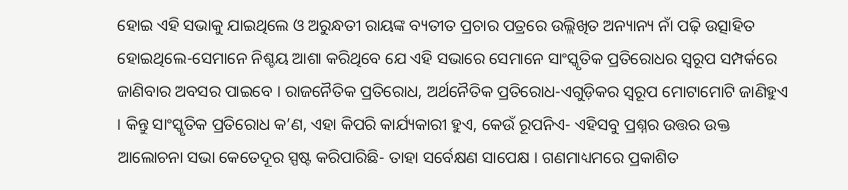ହୋଇ ଏହି ସଭାକୁ ଯାଇଥିଲେ ଓ ଅରୁନ୍ଧତୀ ରାୟଙ୍କ ବ୍ୟତୀତ ପ୍ରଚାର ପତ୍ରରେ ଉଲ୍ଲିଖିତ ଅନ୍ୟାନ୍ୟ ନାଁ ପଢ଼ି ଉତ୍ସାହିତ ହୋଇଥିଲେ-ସେମାନେ ନିଶ୍ଚୟ ଆଶା କରିଥିବେ ଯେ ଏହି ସଭାରେ ସେମାନେ ସାଂସ୍କୃତିକ ପ୍ରତିରୋଧର ସ୍ୱରୂପ ସମ୍ପର୍କରେ ଜାଣିବାର ଅବସର ପାଇବେ । ରାଜନୈତିକ ପ୍ରତିରୋଧ, ଅର୍ଥନୈତିକ ପ୍ରତିରୋଧ-ଏଗୁଡ଼ିକର ସ୍ୱରୂପ ମୋଟାମୋଟି ଜାଣିହୁଏ । କିନ୍ତୁ ସାଂସ୍କୃତିକ ପ୍ରତିରୋଧ କ’ଣ, ଏହା କିପରି କାର୍ଯ୍ୟକାରୀ ହୁଏ, କେଉଁ ରୂପନିଏ- ଏହିସବୁ ପ୍ରଶ୍ନର ଉତ୍ତର ଉକ୍ତ ଆଲୋଚନା ସଭା କେତେଦୂର ସ୍ପଷ୍ଟ କରିପାରିଛି- ତାହା ସର୍ବେକ୍ଷଣ ସାପେକ୍ଷ । ଗଣମାଧ୍ୟମରେ ପ୍ରକାଶିତ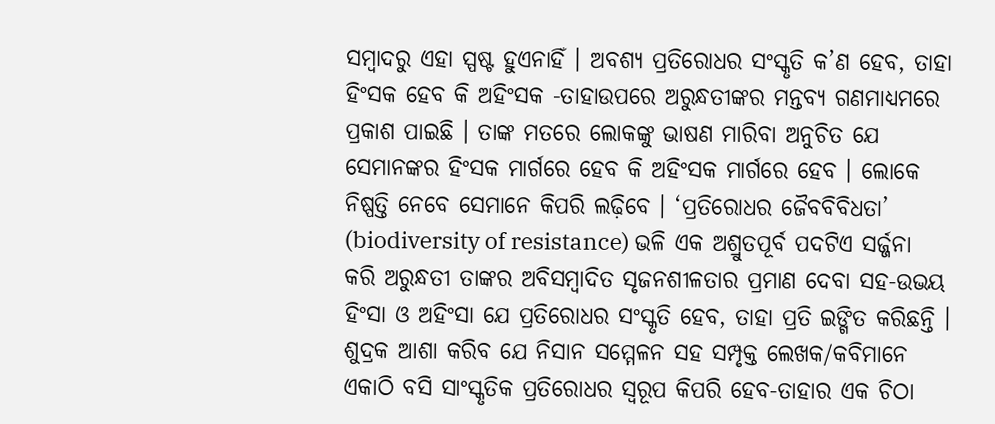ସମ୍ବାଦରୁ ଏହା ସ୍ପଷ୍ଟ ହୁଏନାହିଁ । ଅବଶ୍ୟ ପ୍ରତିରୋଧର ସଂସ୍କୃତି କ’ଣ ହେବ, ତାହା ହିଂସକ ହେବ କି ଅହିଂସକ -ତାହାଉପରେ ଅରୁନ୍ଧତୀଙ୍କର ମନ୍ତବ୍ୟ ଗଣମାଧ୍ୟମରେ ପ୍ରକାଶ ପାଇଛି । ତାଙ୍କ ମତରେ ଲୋକଙ୍କୁ ଭାଷଣ ମାରିବା ଅନୁଚିତ ଯେ ସେମାନଙ୍କର ହିଂସକ ମାର୍ଗରେ ହେବ କି ଅହିଂସକ ମାର୍ଗରେ ହେବ । ଲୋକେ ନିଷ୍ପତ୍ତି ନେବେ ସେମାନେ କିପରି ଲଢ଼ିବେ । ‘ପ୍ରତିରୋଧର ଜୈବବିବିଧତା’ (biodiversity of resistance) ଭଳି ଏକ ଅଶ୍ରୁତପୂର୍ବ ପଦଟିଏ ସର୍ଜ୍ଜନା କରି ଅରୁନ୍ଧତୀ ତାଙ୍କର ଅବିସମ୍ବାଦିତ ସୃଜନଶୀଳତାର ପ୍ରମାଣ ଦେବା ସହ-ଉଭୟ ହିଂସା ଓ ଅହିଂସା ଯେ ପ୍ରତିରୋଧର ସଂସ୍କୃତି ହେବ, ତାହା ପ୍ରତି ଇଙ୍ଗିତ କରିଛନ୍ତି ।
ଶୁଦ୍ରକ ଆଶା କରିବ ଯେ ନିସାନ ସମ୍ମେଳନ ସହ ସମ୍ପୃକ୍ତ ଲେଖକ/କବିମାନେ ଏକାଠି ବସି ସାଂସ୍କୃତିକ ପ୍ରତିରୋଧର ସ୍ୱରୂପ କିପରି ହେବ-ତାହାର ଏକ ଚିଠା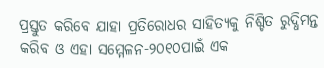ପ୍ରସ୍ତୁତ କରିବେ ଯାହା ପ୍ରତିରୋଧର ସାହିତ୍ୟକୁ ନିଶ୍ଚିତ ରୁଦ୍ଧିମନ୍ତ କରିବ ଓ ଏହା ସମ୍ମେଳନ-୨୦୧୦ପାଇଁ ଏକ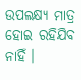ଉପଲକ୍ଷ୍ୟ ମାତ୍ର ହୋଇ ରହିଯିବ ନାହିଁ ।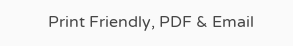Print Friendly, PDF & Email